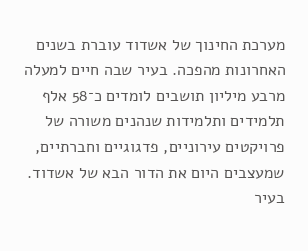מערכת החינוך של אשדוד עוברת בשנים האחרונות מהפכה. בעיר שבה חיים למעלה מרבע מיליון תושבים לומדים כ־58 אלף תלמידים ותלמידות שנהנים משורה של פרויקטים עירוניים, פדגוגיים וחברתיים, שמעצבים היום את הדור הבא של אשדוד.
בעיר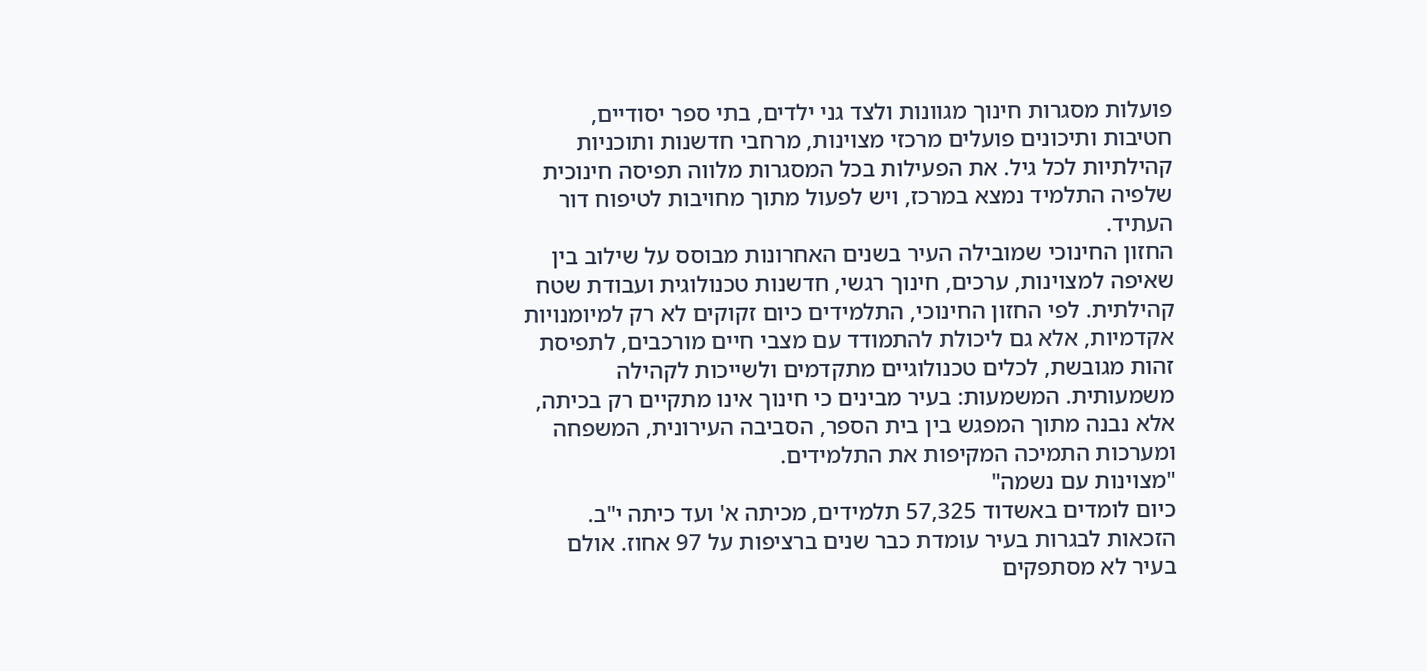פועלות מסגרות חינוך מגוונות ולצד גני ילדים, בתי ספר יסודיים, חטיבות ותיכונים פועלים מרכזי מצוינות, מרחבי חדשנות ותוכניות קהילתיות לכל גיל. את הפעילות בכל המסגרות מלווה תפיסה חינוכית שלפיה התלמיד נמצא במרכז, ויש לפעול מתוך מחויבות לטיפוח דור העתיד.
החזון החינוכי שמובילה העיר בשנים האחרונות מבוסס על שילוב בין שאיפה למצוינות, ערכים, חינוך רגשי, חדשנות טכנולוגית ועבודת שטח קהילתית. לפי החזון החינוכי, התלמידים כיום זקוקים לא רק למיומנויות אקדמיות, אלא גם ליכולת להתמודד עם מצבי חיים מורכבים, לתפיסת זהות מגובשת, לכלים טכנולוגיים מתקדמים ולשייכות לקהילה משמעותית. המשמעות: בעיר מבינים כי חינוך אינו מתקיים רק בכיתה, אלא נבנה מתוך המפגש בין בית הספר, הסביבה העירונית, המשפחה ומערכות התמיכה המקיפות את התלמידים.
"מצוינות עם נשמה"
כיום לומדים באשדוד 57,325 תלמידים, מכיתה א' ועד כיתה י"ב. הזכאות לבגרות בעיר עומדת כבר שנים ברציפות על 97 אחוז. אולם בעיר לא מסתפקים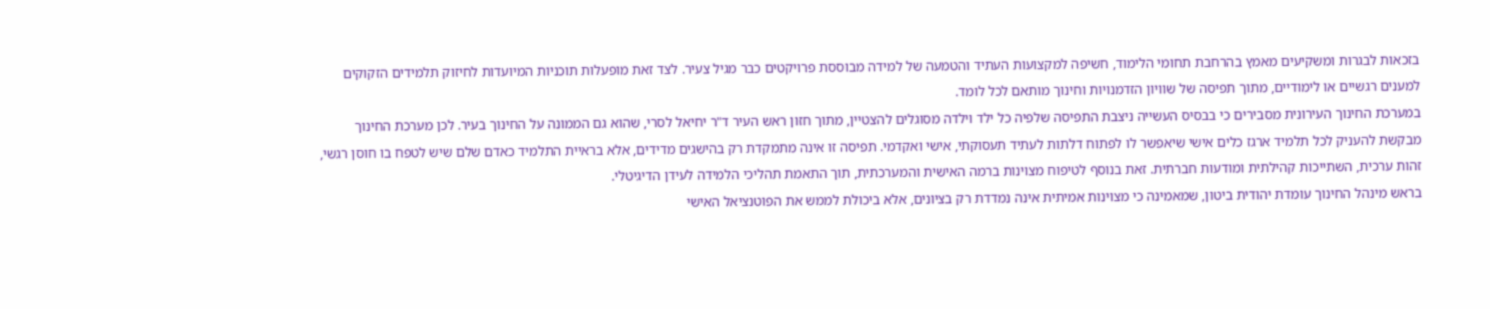בזכאות לבגרות ומשקיעים מאמץ בהרחבת תחומי הלימוד, חשיפה למקצועות העתיד והטמעה של למידה מבוססת פרויקטים כבר מגיל צעיר. לצד זאת מופעלות תוכניות המיועדות לחיזוק תלמידים הזקוקים למענים רגשיים או לימודיים, מתוך תפיסה של שוויון הזדמנויות וחינוך מותאם לכל לומד.
במערכת החינוך העירונית מסבירים כי בבסיס העשייה ניצבת התפיסה שלפיה כל ילד וילדה מסוגלים להצטיין, מתוך חזון ראש העיר ד"ר יחיאל לסרי, שהוא גם הממונה על החינוך בעיר. לכן מערכת החינוך מבקשת להעניק לכל תלמיד ארגז כלים אישי שיאפשר לו לפתוח דלתות לעתיד תעסוקתי, אישי ואקדמי. תפיסה זו אינה מתמקדת רק בהישגים מדידים, אלא בראיית התלמיד כאדם שלם שיש לטפח בו חוסן רגשי, זהות ערכית, השתייכות קהילתית ומודעות חברתית. זאת בנוסף לטיפוח מצוינות ברמה האישית והמערכתית, תוך התאמת תהליכי הלמידה לעידן הדיגיטלי.
בראש מינהל החינוך עומדת יהודית ביטון, שמאמינה כי מצוינות אמיתית אינה נמדדת רק בציונים, אלא ביכולת לממש את הפוטנציאל האישי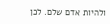ולהיות אדם שלם. לכן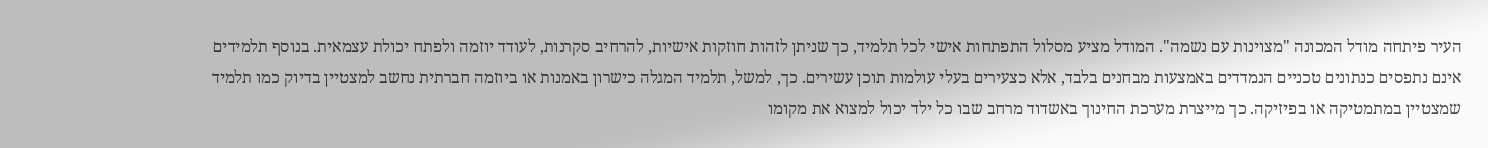העיר פיתחה מודל המכונה "מצוינות עם נשמה". המודל מציע מסלול התפתחות אישי לכל תלמיד, כך שניתן לזהות חוזקות אישיות, להרחיב סקרנות, לעודד יוזמה ולפתח יכולת עצמאית. בנוסף תלמידים אינם נתפסים כנתונים טכניים הנמדדים באמצעות מבחנים בלבד, אלא כצעירים בעלי עולמות תוכן עשירים. כך, למשל, תלמיד המגלה כישרון באמנות או ביוזמה חברתית נחשב למצטיין בדיוק כמו תלמיד שמצטיין במתמטיקה או בפיזיקה. כך מייצרת מערכת החינוך באשדוד מרחב שבו כל ילד יכול למצוא את מקומו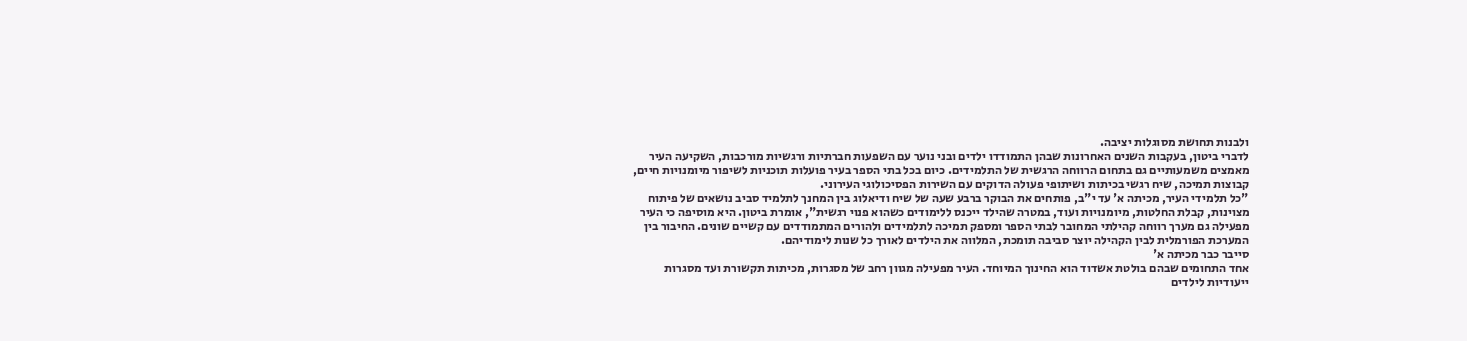ולבנות תחושת מסוגלות יציבה.
לדברי ביטון, בעקבות השנים האחרונות שבהן התמודדו ילדים ובני נוער עם השפעות חברתיות ורגשיות מורכבות, השקיעה העיר מאמצים משמעותיים גם בתחום הרווחה הרגשית של התלמידים. כיום בכל בתי הספר בעיר פועלות תוכניות לשיפור מיומנויות חיים, קבוצות תמיכה, שיח רגשי בכיתות ושיתופי פעולה הדוקים עם השירות הפסיכולוגי העירוני.
"כל תלמידי העיר, מכיתה א' עד י"ב, פותחים את הבוקר ברבע שעה של שיח ודיאלוג בין המחנך לתלמיד סביב נושאים של פיתוח מצוינות, קבלת החלטות, מיומנויות ועוד, במטרה שהילד ייכנס ללימודים כשהוא פנוי רגשית", אומרת ביטון. היא מוסיפה כי העיר מפעילה גם מערך רווחה קהילתי המחובר לבתי הספר ומספק תמיכה לתלמידים ולהורים המתמודדים עם קשיים שונים. החיבור בין המערכת הפורמלית לבין הקהילה יוצר סביבה תומכת, המלווה את הילדים לאורך כל שנות לימודיהם.
סייבר כבר מכיתה א'
אחד התחומים שבהם בולטת אשדוד הוא החינוך המיוחד. העיר מפעילה מגוון רחב של מסגרות, מכיתות תקשורת ועד מסגרות ייעודיות לילדים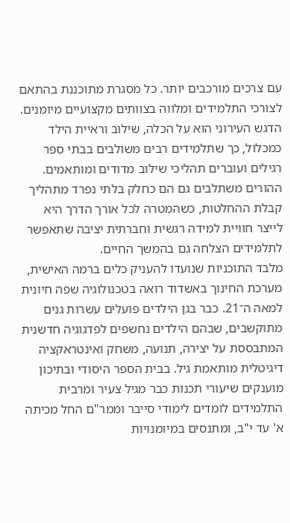עם צרכים מורכבים יותר. כל מסגרת מתוכננת בהתאם לצורכי התלמידים ומלווה בצוותים מקצועיים מיומנים.
הדגש העירוני הוא על הכלה, שילוב וראיית הילד כמכלול, כך שתלמידים רבים משולבים בבתי ספר רגילים ועוברים תהליכי שילוב מדודים ומותאמים. ההורים משתלבים גם הם כחלק בלתי נפרד מתהליך קבלת ההחלטות, כשהמטרה לכל אורך הדרך היא לייצר חוויית למידה רגשית וחברתית יציבה שתאפשר לתלמידים הצלחה גם בהמשך החיים.
מלבד התוכניות שנועדו להעניק כלים ברמה האישית, מערכת החינוך באשדוד רואה בטכנולוגיה שפה חיונית למאה ה־21. כבר בגן הילדים פועלים עשרות גנים מתוקשבים, שבהם הילדים נחשפים לפדגוגיה חדשנית המתבססת על יצירה, תנועה, משחק ואינטראקציה דיגיטלית מותאמת גיל. בבית הספר היסודי ובתיכון מוענקים שיעורי תכנות כבר מגיל צעיר ומרבית התלמידים לומדים לימודי סייבר וממר"ם החל מכיתה א' עד י"ב, ומתנסים במיומנויות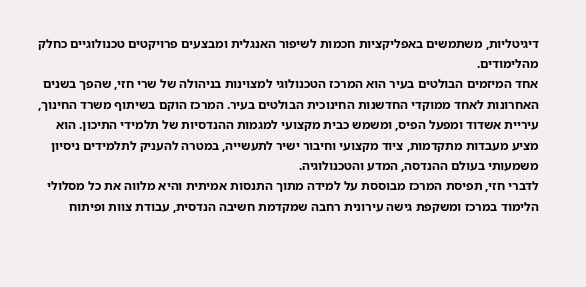דיגיטליות, משתמשים באפליקציות חכמות לשיפור האנגלית ומבצעים פרויקטים טכנולוגיים כחלק מהלימודים.
אחד המיזמים הבולטים בעיר הוא המרכז הטכנולוגי למצוינות בניהולה של שרי חזי, שהפך בשנים האחרונות לאחד ממוקדי החדשנות החינוכית הבולטים בעיר. המרכז הוקם בשיתוף משרד החינוך, עיריית אשדוד ומפעל הפיס, ומשמש כבית מקצועי למגמות ההנדסיות של תלמידי התיכון. הוא מציע מעבדות מתקדמות, ציוד מקצועי וחיבור ישיר לתעשייה, במטרה להעניק לתלמידים ניסיון משמעותי בעולם ההנדסה, המדע והטכנולוגיה.
לדברי חזי, תפיסת המרכז מבוססת על למידה מתוך התנסות אמיתית והיא מלווה את כל מסלולי הלימוד במרכז ומשקפת גישה עירונית רחבה שמקדמת חשיבה הנדסית, עבודת צוות ופיתוח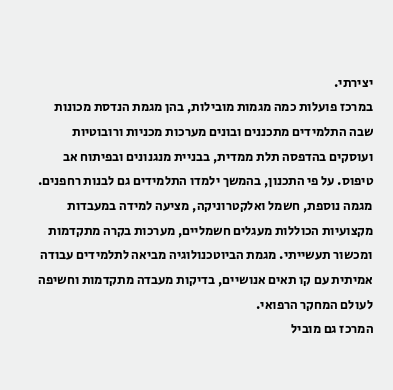יצירתי.
במרכז פועלות כמה מגמות מובילות, בהן מגמת הנדסת מכונות שבה התלמידים מתכננים ובונים מערכות מכניות ורובוטיות ועוסקים בהדפסה תלת ממדית, בבניית מנגנונים ובפיתוח אב טיפוס. על פי התכנון, בהמשך ילמדו התלמידים גם לבנות רחפנים. מגמה נוספת, חשמל ואלקטרוניקה, מציעה למידה במעבדות מקצועיות הכוללות מעגלים חשמליים, מערכות בקרה מתקדמות ומכשור תעשייתי. מגמת הביוטכנולוגיה מביאה לתלמידים עבודה אמיתית עם קו תאים אנושיים, בדיקות מעבדה מתקדמות וחשיפה לעולם המחקר הרפואי.
המרכז גם מוביל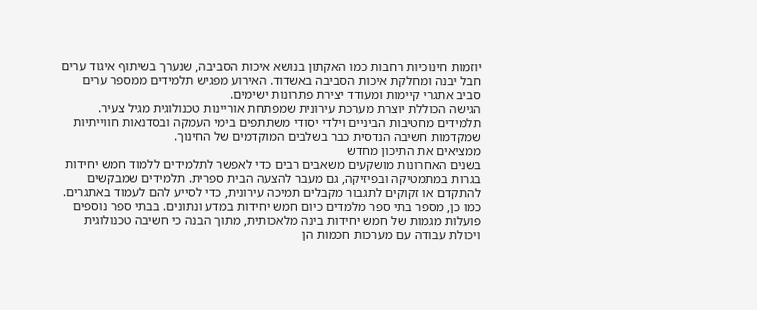יוזמות חינוכיות רחבות כמו האקתון בנושא איכות הסביבה, שנערך בשיתוף איגוד ערים חבל יבנה ומחלקת איכות הסביבה באשדוד. האירוע מפגיש תלמידים ממספר ערים סביב אתגרי קיימות ומעודד יצירת פתרונות ישימים.
הגישה הכוללת יוצרת מערכת עירונית שמפתחת אוריינות טכנולוגית מגיל צעיר. תלמידים מחטיבות הביניים וילדי יסודי משתתפים בימי העמקה ובסדנאות חווייתיות שמקדמות חשיבה הנדסית כבר בשלבים המוקדמים של החינוך.
ממציאים את התיכון מחדש
בשנים האחרונות מושקעים משאבים רבים כדי לאפשר לתלמידים ללמוד חמש יחידות בגרות במתמטיקה ובפיזיקה, גם מעבר להצעה הבית ספרית. תלמידים שמבקשים להתקדם או זקוקים לתגבור מקבלים תמיכה עירונית, כדי לסייע להם לעמוד באתגרים.
כמו כן, מספר בתי ספר מלמדים כיום חמש יחידות במדע ונתונים. בבתי ספר נוספים פועלות מגמות של חמש יחידות בינה מלאכותית, מתוך הבנה כי חשיבה טכנולוגית ויכולת עבודה עם מערכות חכמות הן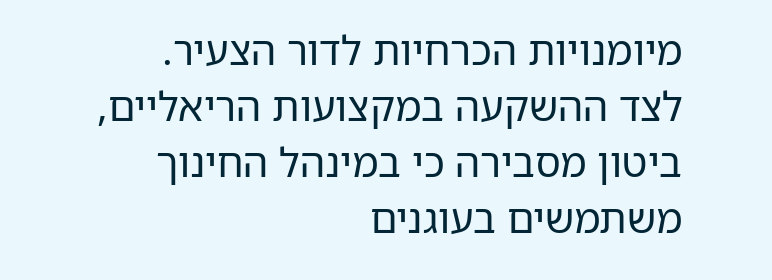מיומנויות הכרחיות לדור הצעיר.
לצד ההשקעה במקצועות הריאליים, ביטון מסבירה כי במינהל החינוך משתמשים בעוגנים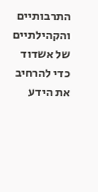התרבותיים והקהילתיים של אשדוד כדי להרחיב את הידע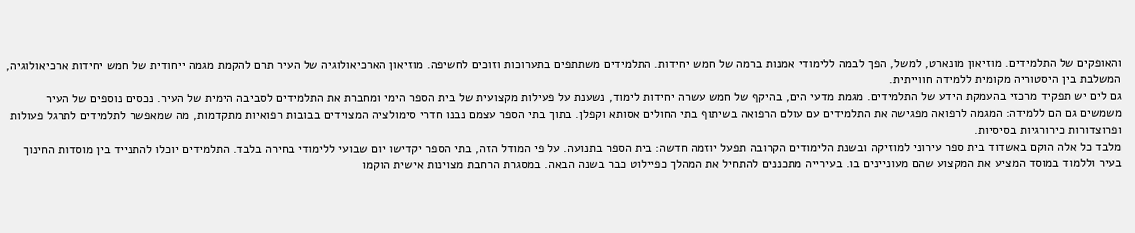והאופקים של התלמידים. מוזיאון מונארט, למשל, הפך לבמה ללימודי אמנות ברמה של חמש יחידות. התלמידים משתתפים בתערוכות וזוכים לחשיפה. מוזיאון הארכיאולוגיה של העיר תרם להקמת מגמה ייחודית של חמש יחידות ארכיאולוגיה, המשלבת בין היסטוריה מקומית ללמידה חווייתית.
גם לים יש תפקיד מרכזי בהעמקת הידע של התלמידים. מגמת מדעי הים, בהיקף של חמש עשרה יחידות לימוד, נשענת על פעילות מקצועית של בית הספר הימי ומחברת את התלמידים לסביבה הימית של העיר. נכסים נוספים של העיר משמשים גם הם ללמידה: המגמה לרפואה מפגישה את התלמידים עם עולם הרפואה בשיתוף בתי החולים אסותא וקפלן. בתוך בתי הספר עצמם נבנו חדרי סימולציה המצוידים בבובות רפואיות מתקדמות, מה שמאפשר לתלמידים לתרגל פעולות ופרוצדורות כירורגיות בסיסיות.
מלבד כל אלה הוקם באשדוד בית ספר עירוני למוזיקה ובשנת הלימודים הקרובה תפעל יוזמה חדשה: בית הספר בתנועה. על פי המודל הזה, בתי הספר יקדישו יום שבועי ללימודי בחירה בלבד. התלמידים יוכלו להתנייד בין מוסדות החינוך בעיר וללמוד במוסד המציע את המקצוע שהם מעוניינים בו. בעירייה מתכננים להתחיל את המהלך כפיילוט כבר בשנה הבאה. במסגרת הרחבת מצוינות אישית הוקמו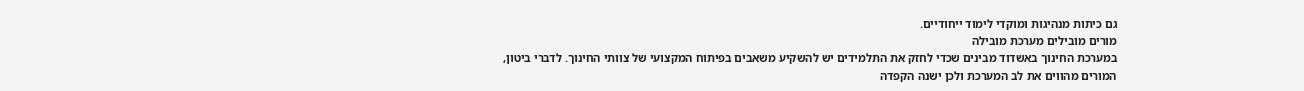גם כיתות מנהיגות ומוקדי לימוד ייחודיים.
מורים מובילים מערכת מובילה
במערכת החינוך באשדוד מבינים שכדי לחזק את התלמידים יש להשקיע משאבים בפיתוח המקצועי של צוותי החינוך. לדברי ביטון, המורים מהווים את לב המערכת ולכן ישנה הקפדה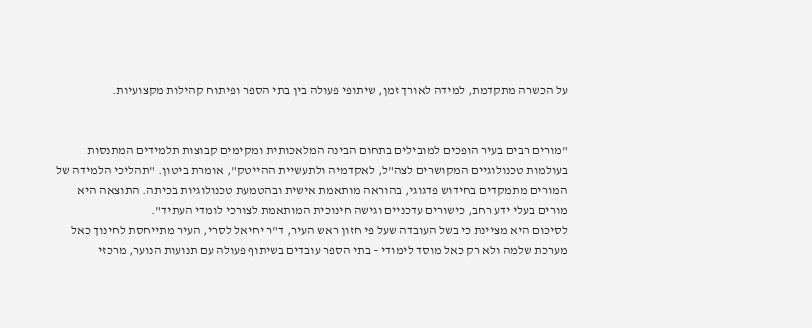על הכשרה מתקדמת, למידה לאורך זמן, שיתופי פעולה בין בתי הספר ופיתוח קהילות מקצועיות.


"מורים רבים בעיר הופכים למובילים בתחום הבינה המלאכותית ומקימים קבוצות תלמידים המתנסות בעולמות טכנולוגיים המקושרים לצה"ל, לאקדמיה ולתעשיית ההייטק", אומרת ביטון. "תהליכי הלמידה של המורים מתמקדים בחידוש פדגוגי, בהוראה מותאמת אישית ובהטמעת טכנולוגיות בכיתה. התוצאה היא מורים בעלי ידע רחב, כישורים עדכניים וגישה חינוכית המותאמת לצורכי לומדי העתיד".
לסיכום היא מציינת כי בשל העובדה שעל פי חזון ראש העיר, ד"ר יחיאל לסרי, העיר מתייחסת לחינוך כאל מערכת שלמה ולא רק כאל מוסד לימודי – בתי הספר עובדים בשיתוף פעולה עם תנועות הנוער, מרכזי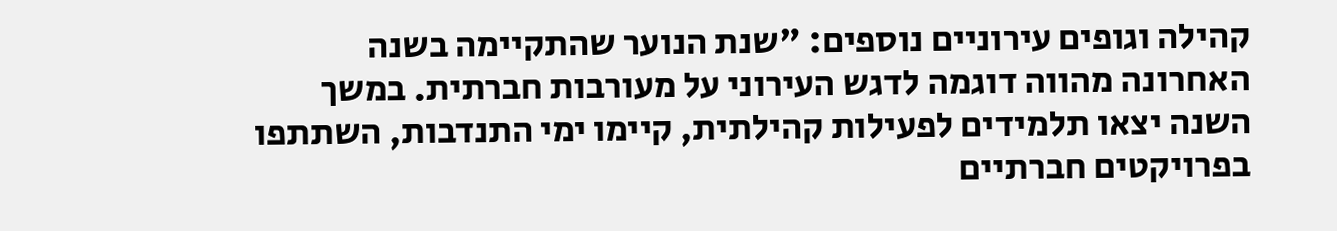קהילה וגופים עירוניים נוספים: "שנת הנוער שהתקיימה בשנה האחרונה מהווה דוגמה לדגש העירוני על מעורבות חברתית. במשך השנה יצאו תלמידים לפעילות קהילתית, קיימו ימי התנדבות, השתתפו בפרויקטים חברתיים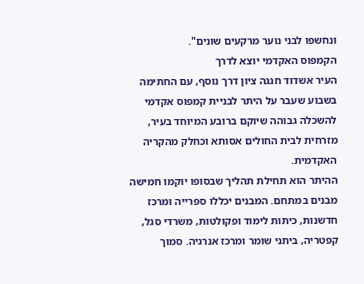ונחשפו לבני נוער מרקעים שונים".
הקמפוס האקדמי יוצא לדרך
העיר אשדוד חגגה ציון דרך נוסף, עם החתימה בשבוע שעבר על היתר לבניית קמפוס אקדמי להשכלה גבוהה שיוקם ברובע המיוחד בעיר, מזרחית לבית החולים אסותא וכחלק מהקריה האקדמית.
ההיתר הוא תחילת תהליך שבסופו יוקמו חמישה מבנים במתחם. המבנים יכללו ספרייה ומרכז חדשנות, כיתות לימוד ופקולטות, משרדי סגל, קפטריה, ביתני שומר ומרכז אנרגיה. סמוך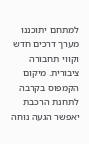למתחם יתוכננו מערך דרכים חדש וקווי תחבורה ציבורית. מיקום הקמפוס בקרבה לתחנת הרכבת יאפשר הגעה נוחה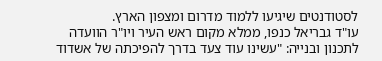לסטודנטים שיגיעו ללמוד מדרום ומצפון הארץ.
עו"ד גבריאל כנפו, ממלא מקום ראש העיר ויו"ר הוועדה לתכנון ובנייה: "עשינו עוד צעד בדרך להפיכתה של אשדוד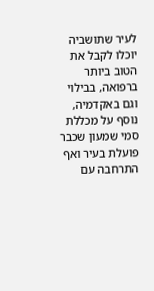לעיר שתושביה יוכלו לקבל את הטוב ביותר ברפואה, בבילוי וגם באקדמיה, נוסף על מכללת סמי שמעון שכבר פועלת בעיר ואף התרחבה עם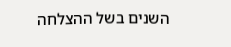השנים בשל ההצלחה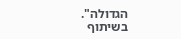הגדולה".
בשיתוף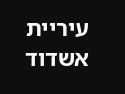עיריית אשדוד